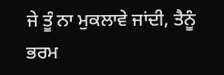ਜੇ ਤੂੰ ਨਾ ਮੁਕਲਾਵੇ ਜਾਂਦੀ, ਤੈਨੂੰ ਭਰਮ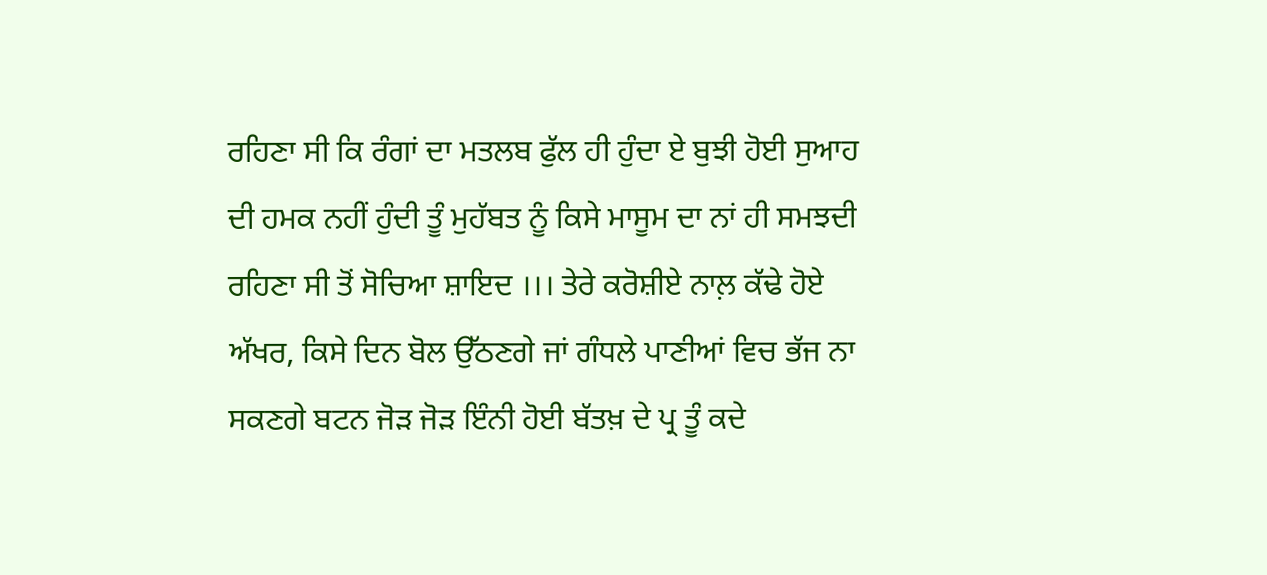ਰਹਿਣਾ ਸੀ ਕਿ ਰੰਗਾਂ ਦਾ ਮਤਲਬ ਫੁੱਲ ਹੀ ਹੁੰਦਾ ਏ ਬੁਝੀ ਹੋਈ ਸੁਆਹ ਦੀ ਹਮਕ ਨਹੀਂ ਹੁੰਦੀ ਤੂੰ ਮੁਹੱਬਤ ਨੂੰ ਕਿਸੇ ਮਾਸੂਮ ਦਾ ਨਾਂ ਹੀ ਸਮਝਦੀ ਰਹਿਣਾ ਸੀ ਤੋਂ ਸੋਚਿਆ ਸ਼ਾਇਦ ।।। ਤੇਰੇ ਕਰੋਸ਼ੀਏ ਨਾਲ਼ ਕੱਢੇ ਹੋਏ ਅੱਖਰ, ਕਿਸੇ ਦਿਨ ਬੋਲ ਉੱਠਣਗੇ ਜਾਂ ਗੰਧਲੇ ਪਾਣੀਆਂ ਵਿਚ ਭੱਜ ਨਾ ਸਕਣਗੇ ਬਟਨ ਜੋੜ ਜੋੜ ਇੰਨੀ ਹੋਈ ਬੱਤਖ਼ ਦੇ ਪ੍ਰ ਤੂੰ ਕਦੇ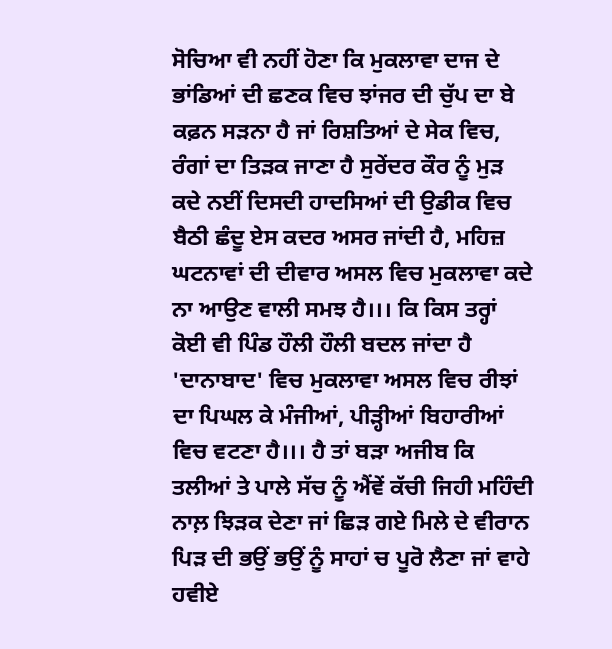ਸੋਚਿਆ ਵੀ ਨਹੀਂ ਹੋਣਾ ਕਿ ਮੁਕਲਾਵਾ ਦਾਜ ਦੇ ਭਾਂਡਿਆਂ ਦੀ ਛਣਕ ਵਿਚ ਝਾਂਜਰ ਦੀ ਚੁੱਪ ਦਾ ਬੇ ਕਫ਼ਨ ਸੜਨਾ ਹੈ ਜਾਂ ਰਿਸ਼ਤਿਆਂ ਦੇ ਸੇਕ ਵਿਚ, ਰੰਗਾਂ ਦਾ ਤਿੜਕ ਜਾਣਾ ਹੈ ਸੁਰੇਂਦਰ ਕੌਰ ਨੂੰ ਮੁੜ ਕਦੇ ਨਈਂ ਦਿਸਦੀ ਹਾਦਸਿਆਂ ਦੀ ਉਡੀਕ ਵਿਚ ਬੈਠੀ ਛੰਦੂ ਏਸ ਕਦਰ ਅਸਰ ਜਾਂਦੀ ਹੈ, ਮਹਿਜ਼ ਘਟਨਾਵਾਂ ਦੀ ਦੀਵਾਰ ਅਸਲ ਵਿਚ ਮੁਕਲਾਵਾ ਕਦੇ ਨਾ ਆਉਣ ਵਾਲੀ ਸਮਝ ਹੈ।।। ਕਿ ਕਿਸ ਤਰ੍ਹਾਂ ਕੋਈ ਵੀ ਪਿੰਡ ਹੌਲੀ ਹੌਲੀ ਬਦਲ ਜਾਂਦਾ ਹੈ 'ਦਾਨਾਬਾਦ' ਵਿਚ ਮੁਕਲਾਵਾ ਅਸਲ ਵਿਚ ਰੀਝਾਂ ਦਾ ਪਿਘਲ ਕੇ ਮੰਜੀਆਂ, ਪੀੜ੍ਹੀਆਂ ਬਿਹਾਰੀਆਂ ਵਿਚ ਵਟਣਾ ਹੈ।।। ਹੈ ਤਾਂ ਬੜਾ ਅਜੀਬ ਕਿ ਤਲੀਆਂ ਤੇ ਪਾਲੇ ਸੱਚ ਨੂੰ ਐਂਵੇਂ ਕੱਚੀ ਜਿਹੀ ਮਹਿੰਦੀ ਨਾਲ਼ ਝਿੜਕ ਦੇਣਾ ਜਾਂ ਛਿੜ ਗਏ ਮਿਲੇ ਦੇ ਵੀਰਾਨ ਪਿੜ ਦੀ ਭਉਂ ਭਉਂ ਨੂੰ ਸਾਹਾਂ ਚ ਪੂਰੋ ਲੈਣਾ ਜਾਂ ਵਾਹੇ ਹਵੀਏ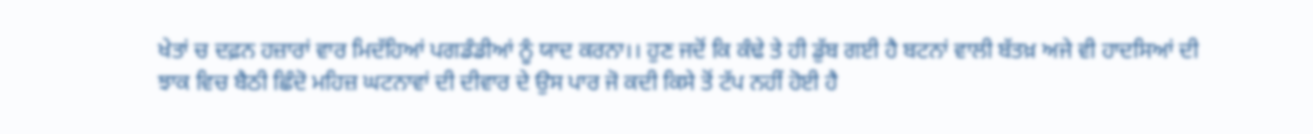ਖੇਤਾਂ ਚ ਦਫ਼ਨ ਹਜ਼ਾਰਾਂ ਵਾਰ ਮਿਦੱਹਿਆਂ ਪਗਡੰਡੀਆਂ ਨੂੰ ਯਾਦ ਕਰਨਾ।। ਹੁਣ ਜਦੋਂ ਕਿ ਕੰਢੇ ਤੇ ਹੀ ਡੁੱਬ ਗਈ ਹੈ ਬਟਨਾਂ ਵਾਲੀ ਬੱਤਖ਼ ਅਜੇ ਵੀ ਹਾਦਸਿਆਂ ਦੀ ਝਾਕ ਵਿਚ ਬੈਠੀ ਛਿੰਦੋ ਮਹਿਜ਼ ਘਟਨਾਵਾਂ ਦੀ ਦੀਵਾਰ ਦੇ ਉਸ ਪਾਰ ਜੋ ਕਦੀ ਕਿਸੇ ਤੋਂ ਟੱਪ ਨਹੀਂ ਹੋਈ ਹੈ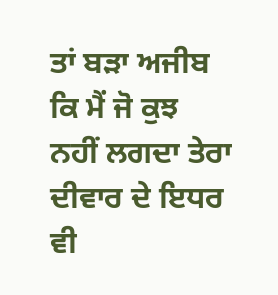ਤਾਂ ਬੜਾ ਅਜੀਬ ਕਿ ਮੈਂ ਜੋ ਕੁਝ ਨਹੀਂ ਲਗਦਾ ਤੇਰਾ ਦੀਵਾਰ ਦੇ ਇਧਰ ਵੀ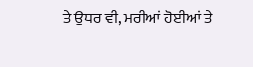ਤੇ ਉਧਰ ਵੀ, ਮਰੀਆਂ ਹੋਈਆਂ ਤੇ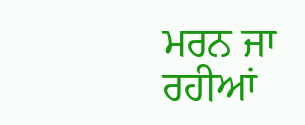ਮਰਨ ਜਾ ਰਹੀਆਂ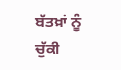ਬੱਤਖ਼ਾਂ ਨੂੰ ਚੁੱਕੀ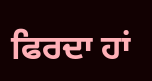ਫਿਰਦਾ ਹਾਂ